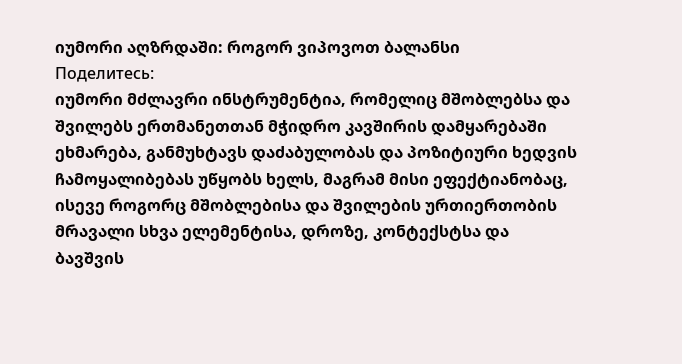იუმორი აღზრდაში: როგორ ვიპოვოთ ბალანსი
Поделитесь:
იუმორი მძლავრი ინსტრუმენტია, რომელიც მშობლებსა და შვილებს ერთმანეთთან მჭიდრო კავშირის დამყარებაში ეხმარება, განმუხტავს დაძაბულობას და პოზიტიური ხედვის ჩამოყალიბებას უწყობს ხელს, მაგრამ მისი ეფექტიანობაც, ისევე როგორც მშობლებისა და შვილების ურთიერთობის მრავალი სხვა ელემენტისა, დროზე, კონტექსტსა და ბავშვის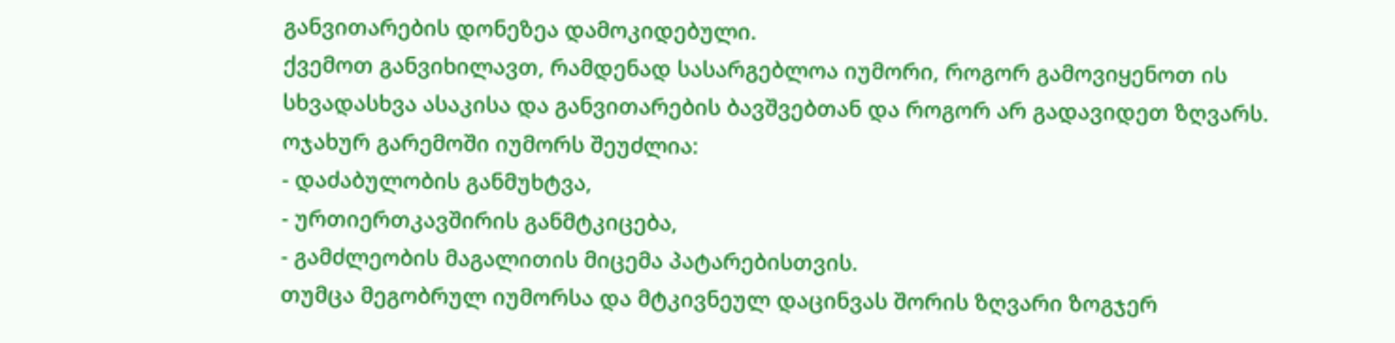განვითარების დონეზეა დამოკიდებული.
ქვემოთ განვიხილავთ, რამდენად სასარგებლოა იუმორი, როგორ გამოვიყენოთ ის სხვადასხვა ასაკისა და განვითარების ბავშვებთან და როგორ არ გადავიდეთ ზღვარს.
ოჯახურ გარემოში იუმორს შეუძლია:
- დაძაბულობის განმუხტვა,
- ურთიერთკავშირის განმტკიცება,
- გამძლეობის მაგალითის მიცემა პატარებისთვის.
თუმცა მეგობრულ იუმორსა და მტკივნეულ დაცინვას შორის ზღვარი ზოგჯერ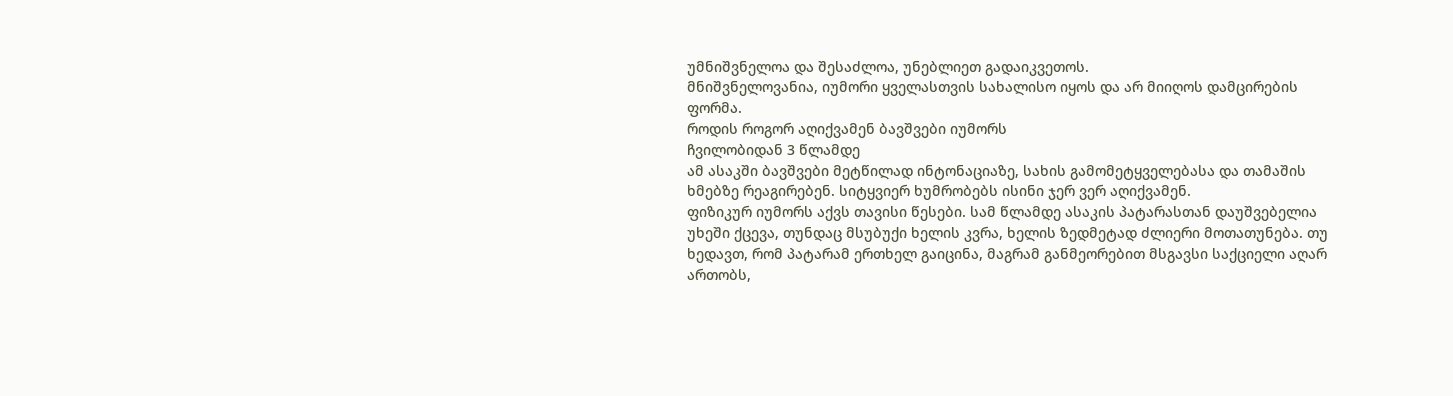უმნიშვნელოა და შესაძლოა, უნებლიეთ გადაიკვეთოს.
მნიშვნელოვანია, იუმორი ყველასთვის სახალისო იყოს და არ მიიღოს დამცირების ფორმა.
როდის როგორ აღიქვამენ ბავშვები იუმორს
ჩვილობიდან 3 წლამდე
ამ ასაკში ბავშვები მეტწილად ინტონაციაზე, სახის გამომეტყველებასა და თამაშის ხმებზე რეაგირებენ. სიტყვიერ ხუმრობებს ისინი ჯერ ვერ აღიქვამენ.
ფიზიკურ იუმორს აქვს თავისი წესები. სამ წლამდე ასაკის პატარასთან დაუშვებელია უხეში ქცევა, თუნდაც მსუბუქი ხელის კვრა, ხელის ზედმეტად ძლიერი მოთათუნება. თუ ხედავთ, რომ პატარამ ერთხელ გაიცინა, მაგრამ განმეორებით მსგავსი საქციელი აღარ ართობს,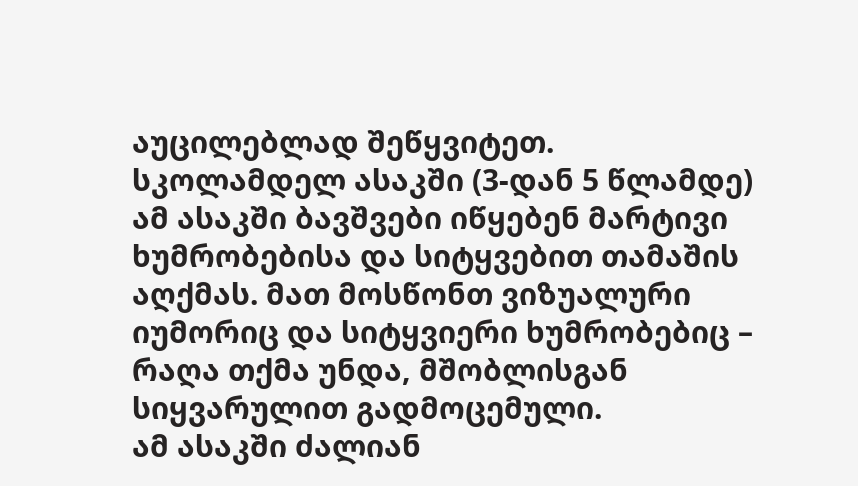აუცილებლად შეწყვიტეთ.
სკოლამდელ ასაკში (3-დან 5 წლამდე)
ამ ასაკში ბავშვები იწყებენ მარტივი ხუმრობებისა და სიტყვებით თამაშის აღქმას. მათ მოსწონთ ვიზუალური იუმორიც და სიტყვიერი ხუმრობებიც – რაღა თქმა უნდა, მშობლისგან სიყვარულით გადმოცემული.
ამ ასაკში ძალიან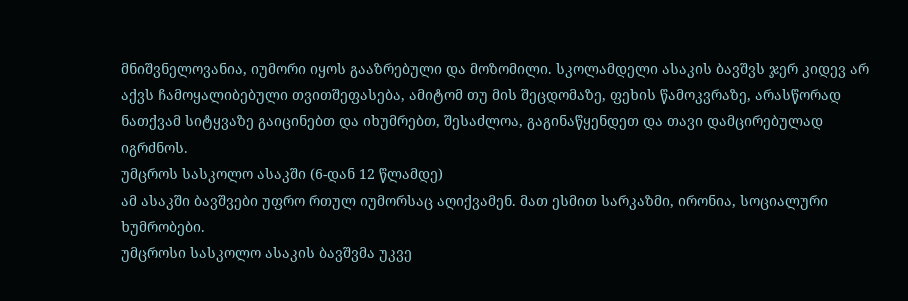მნიშვნელოვანია, იუმორი იყოს გააზრებული და მოზომილი. სკოლამდელი ასაკის ბავშვს ჯერ კიდევ არ აქვს ჩამოყალიბებული თვითშეფასება, ამიტომ თუ მის შეცდომაზე, ფეხის წამოკვრაზე, არასწორად ნათქვამ სიტყვაზე გაიცინებთ და იხუმრებთ, შესაძლოა, გაგინაწყენდეთ და თავი დამცირებულად იგრძნოს.
უმცროს სასკოლო ასაკში (6-დან 12 წლამდე)
ამ ასაკში ბავშვები უფრო რთულ იუმორსაც აღიქვამენ. მათ ესმით სარკაზმი, ირონია, სოციალური ხუმრობები.
უმცროსი სასკოლო ასაკის ბავშვმა უკვე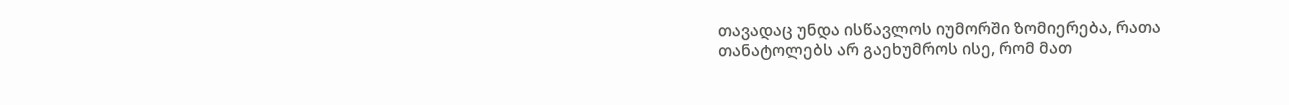თავადაც უნდა ისწავლოს იუმორში ზომიერება, რათა თანატოლებს არ გაეხუმროს ისე, რომ მათ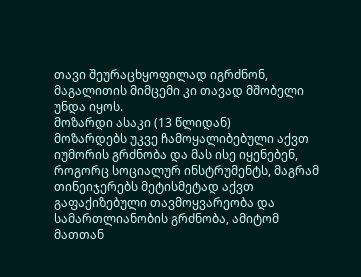თავი შეურაცხყოფილად იგრძნონ, მაგალითის მიმცემი კი თავად მშობელი უნდა იყოს.
მოზარდი ასაკი (13 წლიდან)
მოზარდებს უკვე ჩამოყალიბებული აქვთ იუმორის გრძნობა და მას ისე იყენებენ, როგორც სოციალურ ინსტრუმენტს, მაგრამ თინეიჯერებს მეტისმეტად აქვთ გაფაქიზებული თავმოყვარეობა და სამართლიანობის გრძნობა, ამიტომ მათთან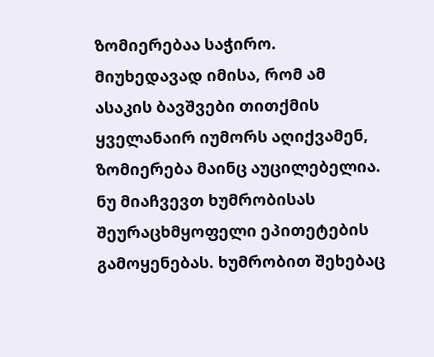ზომიერებაა საჭირო.
მიუხედავად იმისა, რომ ამ ასაკის ბავშვები თითქმის ყველანაირ იუმორს აღიქვამენ, ზომიერება მაინც აუცილებელია. ნუ მიაჩვევთ ხუმრობისას შეურაცხმყოფელი ეპითეტების გამოყენებას. ხუმრობით შეხებაც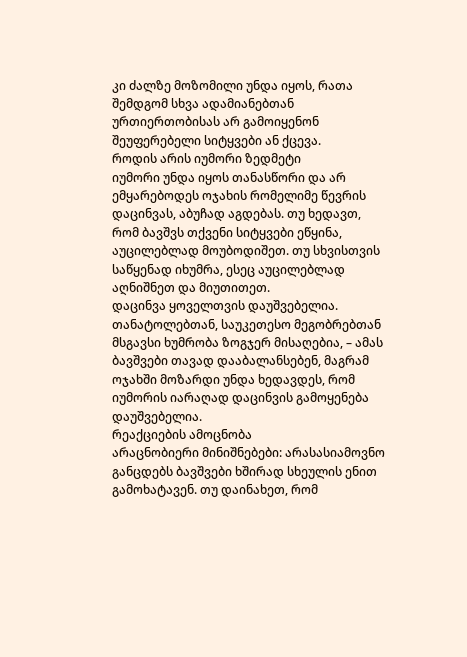კი ძალზე მოზომილი უნდა იყოს, რათა შემდგომ სხვა ადამიანებთან ურთიერთობისას არ გამოიყენონ შეუფერებელი სიტყვები ან ქცევა.
როდის არის იუმორი ზედმეტი
იუმორი უნდა იყოს თანასწორი და არ ემყარებოდეს ოჯახის რომელიმე წევრის დაცინვას, აბუჩად აგდებას. თუ ხედავთ, რომ ბავშვს თქვენი სიტყვები ეწყინა, აუცილებლად მოუბოდიშეთ. თუ სხვისთვის საწყენად იხუმრა, ესეც აუცილებლად აღნიშნეთ და მიუთითეთ.
დაცინვა ყოველთვის დაუშვებელია. თანატოლებთან, საუკეთესო მეგობრებთან მსგავსი ხუმრობა ზოგჯერ მისაღებია, – ამას ბავშვები თავად დააბალანსებენ, მაგრამ ოჯახში მოზარდი უნდა ხედავდეს, რომ იუმორის იარაღად დაცინვის გამოყენება დაუშვებელია.
რეაქციების ამოცნობა
არაცნობიერი მინიშნებები: არასასიამოვნო განცდებს ბავშვები ხშირად სხეულის ენით გამოხატავენ. თუ დაინახეთ, რომ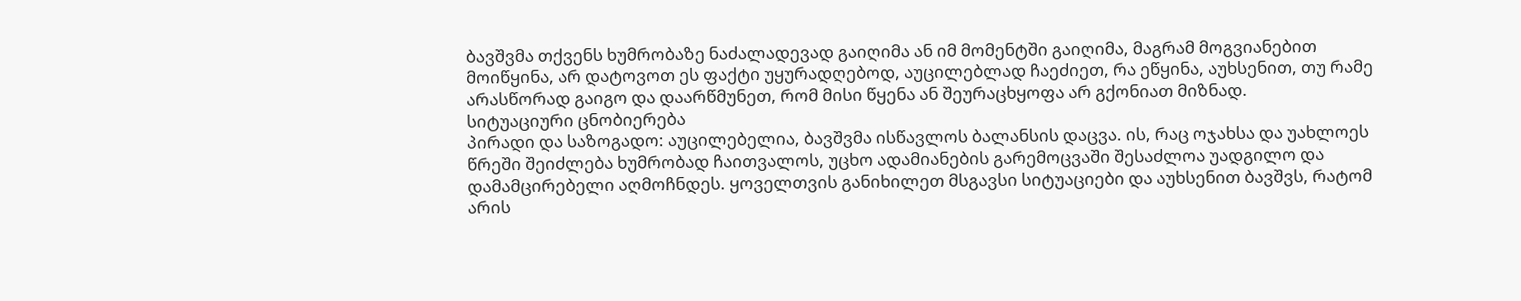ბავშვმა თქვენს ხუმრობაზე ნაძალადევად გაიღიმა ან იმ მომენტში გაიღიმა, მაგრამ მოგვიანებით მოიწყინა, არ დატოვოთ ეს ფაქტი უყურადღებოდ, აუცილებლად ჩაეძიეთ, რა ეწყინა, აუხსენით, თუ რამე არასწორად გაიგო და დაარწმუნეთ, რომ მისი წყენა ან შეურაცხყოფა არ გქონიათ მიზნად.
სიტუაციური ცნობიერება
პირადი და საზოგადო: აუცილებელია, ბავშვმა ისწავლოს ბალანსის დაცვა. ის, რაც ოჯახსა და უახლოეს წრეში შეიძლება ხუმრობად ჩაითვალოს, უცხო ადამიანების გარემოცვაში შესაძლოა უადგილო და დამამცირებელი აღმოჩნდეს. ყოველთვის განიხილეთ მსგავსი სიტუაციები და აუხსენით ბავშვს, რატომ არის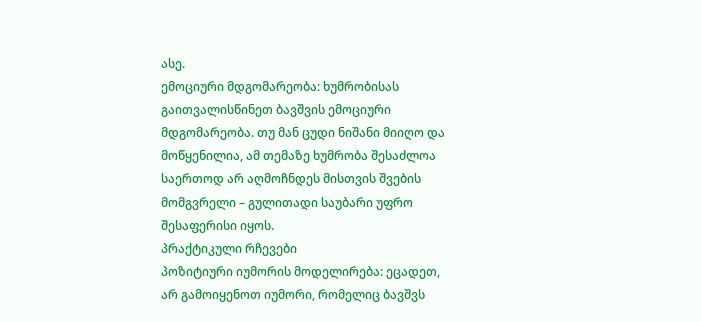ასე.
ემოციური მდგომარეობა: ხუმრობისას გაითვალისწინეთ ბავშვის ემოციური მდგომარეობა. თუ მან ცუდი ნიშანი მიიღო და მოწყენილია, ამ თემაზე ხუმრობა შესაძლოა საერთოდ არ აღმოჩნდეს მისთვის შვების მომგვრელი – გულითადი საუბარი უფრო შესაფერისი იყოს.
პრაქტიკული რჩევები
პოზიტიური იუმორის მოდელირება: ეცადეთ, არ გამოიყენოთ იუმორი, რომელიც ბავშვს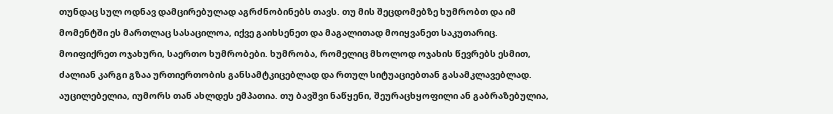თუნდაც სულ ოდნავ დამცირებულად აგრძნობინებს თავს. თუ მის შეცდომებზე ხუმრობთ და იმ მომენტში ეს მართლაც სასაცილოა, იქვე გაიხსენეთ და მაგალითად მოიყვანეთ საკუთარიც.
მოიფიქრეთ ოჯახური, საერთო ხუმრობები. ხუმრობა, რომელიც მხოლოდ ოჯახის წევრებს ესმით, ძალიან კარგი გზაა ურთიერთობის განსამტკიცებლად და რთულ სიტუაციებთან გასამკლავებლად.
აუცილებელია, იუმორს თან ახლდეს ემპათია. თუ ბავშვი ნაწყენი, შეურაცხყოფილი ან გაბრაზებულია,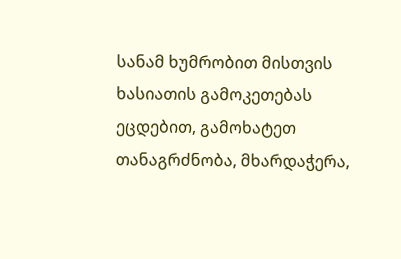სანამ ხუმრობით მისთვის ხასიათის გამოკეთებას ეცდებით, გამოხატეთ თანაგრძნობა, მხარდაჭერა,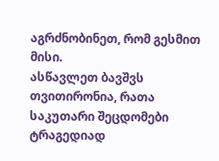აგრძნობინეთ, რომ გესმით მისი.
ასწავლეთ ბავშვს თვითირონია, რათა საკუთარი შეცდომები ტრაგედიად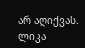არ აღიქვას.
ლიკა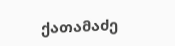ქათამაძე